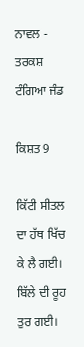ਨਾਵਲ - ਤਰਕਸ਼ ਟੰਗਿਆ ਜੰਡ

ਕਿਸ਼ਤ 9

ਕਿੱਟੀ ਸੀਤਲ ਦਾ ਹੱਥ ਖਿੱਚ ਕੇ ਲੈ ਗਈ।
ਬਿੱਲੇ ਦੀ ਰੂਹ ਤੁਰ ਗਈ।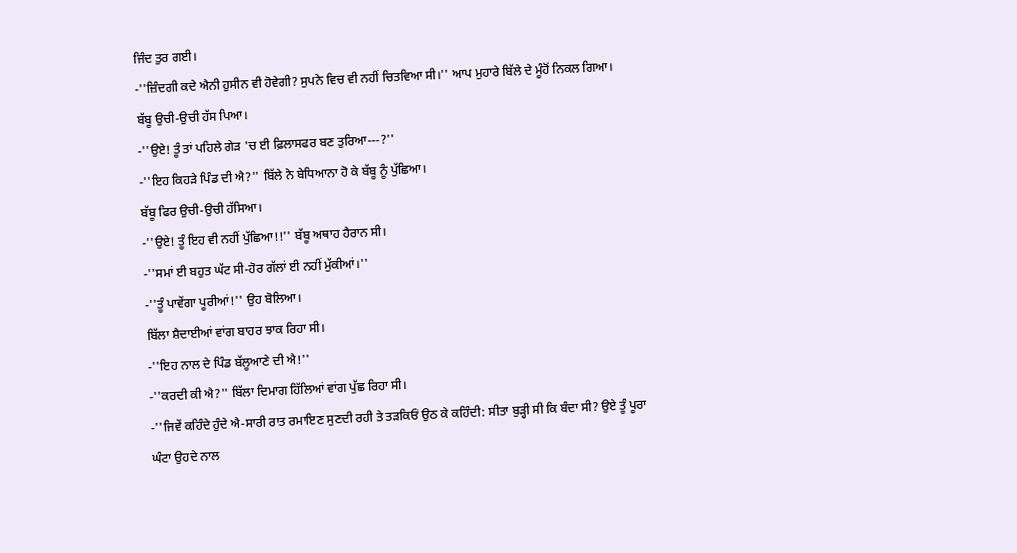ਜਿੰਦ ਤੁਰ ਗਈ।
-''ਜ਼ਿੰਦਗੀ ਕਦੇ ਐਨੀ ਹੁਸੀਨ ਵੀ ਹੋਵੇਗੀ? ਸੁਪਨੇ ਵਿਚ ਵੀ ਨਹੀਂ ਚਿਤਵਿਆ ਸੀ।'' ਆਪ ਮੁਹਾਰੇ ਬਿੱਲੇ ਦੇ ਮੂੰਹੋਂ ਨਿਕਲ ਗਿਆ।
ਬੱਬੂ ਉਚੀ-ਉਚੀ ਹੱਸ ਪਿਆ।
-''ਉਏ! ਤੂੰ ਤਾਂ ਪਹਿਲੇ ਗੇੜ 'ਚ ਈ ਫ਼ਿਲਾਸਫਰ ਬਣ ਤੁਰਿਆ---?''
-''ਇਹ ਕਿਹੜੇ ਪਿੰਡ ਦੀ ਐ?'' ਬਿੱਲੇ ਨੇ ਬੇਧਿਆਨਾ ਹੋ ਕੇ ਬੱਬੂ ਨੂੰ ਪੁੱਛਿਆ।
ਬੱਬੂ ਫਿਰ ਉਚੀ-ਉਚੀ ਹੱਸਿਆ।
-''ਉਏ! ਤੂੰ ਇਹ ਵੀ ਨਹੀਂ ਪੁੱਛਿਆ!!'' ਬੱਬੂ ਅਥਾਹ ਹੈਰਾਨ ਸੀ।
-''ਸਮਾਂ ਈ ਬਹੁਤ ਘੱਟ ਸੀ-ਹੋਰ ਗੱਲਾਂ ਈ ਨਹੀਂ ਮੁੱਕੀਆਂ।''
-''ਤੂੰ ਪਾਵੇਂਗਾ ਪੂਰੀਆਂ!'' ਉਹ ਬੋਲਿਆ।
ਬਿੱਲਾ ਸ਼ੈਦਾਈਆਂ ਵਾਂਗ ਬਾਹਰ ਝਾਕ ਰਿਹਾ ਸੀ।
-''ਇਹ ਨਾਲ ਦੇ ਪਿੰਡ ਬੱਲੂਆਣੇ ਦੀ ਐ!''
-''ਕਰਦੀ ਕੀ ਐ?'' ਬਿੱਲਾ ਦਿਮਾਗ ਹਿੱਲਿਆਂ ਵਾਂਗ ਪੁੱਛ ਰਿਹਾ ਸੀ।
-''ਜਿਵੇਂ ਕਹਿੰਦੇ ਹੁੰਦੇ ਐ-ਸਾਰੀ ਰਾਤ ਰਮਾਇਣ ਸੁਣਦੀ ਰਹੀ ਤੇ ਤੜਕਿਓਂ ਉਠ ਕੇ ਕਹਿੰਦੀ: ਸੀਤਾ ਬੁੜ੍ਹੀ ਸੀ ਕਿ ਬੰਦਾ ਸੀ? ਉਏ ਤੂੰ ਪੂਰਾ ਘੰਟਾ ਉਹਦੇ ਨਾਲ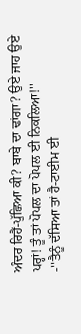ਅੰਦਰ ਰਿਹੈਂ-ਪੁੱਛਿਆ ਕੀ? ਬਾਬੇ ਦਾ ਢਾਂਗਾ? ਉਏ ਜਾਹ ਉਏ ਪਰ੍ਹਾਂ! ਤੂੰ ਤਾਂ ਪੋਪਲ ਦਾ ਪੋਪਲ ਈ ਨਿਕਲਿਆ!''
-''ਤੈਨੂੰ ਦੱਸਿਆ ਤਾਂ ਹੈ-ਟਾਈਮ ਈ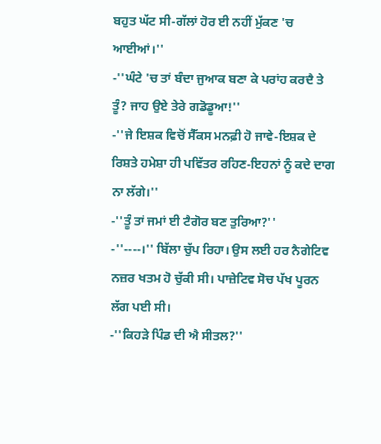ਬਹੁਤ ਘੱਟ ਸੀ-ਗੱਲਾਂ ਹੋਰ ਈ ਨਹੀਂ ਮੁੱਕਣ 'ਚ ਆਈਆਂ।''
-''ਘੰਟੇ 'ਚ ਤਾਂ ਬੰਦਾ ਜੁਆਕ ਬਣਾ ਕੇ ਪਰਾਂਹ ਕਰਦੈ ਤੇ ਤੂੰ? ਜਾਹ ਉਏ ਤੇਰੇ ਗਡੋਡੂਆ!''
-''ਜੇ ਇਸ਼ਕ ਵਿਚੋਂ ਸੈੱਕਸ ਮਨਫ਼ੀ ਹੋ ਜਾਵੇ-ਇਸ਼ਕ ਦੇ ਰਿਸ਼ਤੇ ਹਮੇਸ਼ਾ ਹੀ ਪਵਿੱਤਰ ਰਹਿਣ-ਇਹਨਾਂ ਨੂੰ ਕਦੇ ਦਾਗ ਨਾ ਲੱਗੇ।''
-''ਤੂੰ ਤਾਂ ਜਮਾਂ ਈ ਟੈਗੋਰ ਬਣ ਤੁਰਿਆ?''
-''----।'' ਬਿੱਲਾ ਚੁੱਪ ਰਿਹਾ। ਉਸ ਲਈ ਹਰ ਨੈਗੇਟਿਵ ਨਜ਼ਰ ਖਤਮ ਹੋ ਚੁੱਕੀ ਸੀ। ਪਾਜ਼ੇਟਿਵ ਸੋਚ ਪੱਖ ਪੂਰਨ ਲੱਗ ਪਈ ਸੀ।
-''ਕਿਹੜੇ ਪਿੰਡ ਦੀ ਐ ਸੀਤਲ?''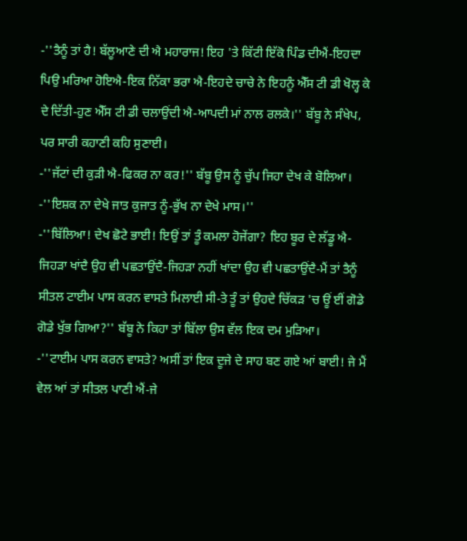-''ਤੈਨੂੰ ਤਾਂ ਹੈ! ਬੱਲੂਆਣੇ ਦੀ ਐ ਮਹਾਰਾਜ! ਇਹ 'ਤੇ ਕਿੱਟੀ ਇੱਕੋ ਪਿੰਡ ਦੀਐਂ-ਇਹਦਾ ਪਿਉ ਮਰਿਆ ਹੋਇਐ-ਇਕ ਨਿੱਕਾ ਭਰਾ ਐ-ਇਹਦੇ ਚਾਚੇ ਨੇ ਇਹਨੂੰ ਐੱਸ ਟੀ ਡੀ ਖੋਲ੍ਹ ਕੇ ਦੇ ਦਿੱਤੀ-ਹੁਣ ਐੱਸ ਟੀ ਡੀ ਚਲਾਉਂਦੀ ਐ-ਆਪਦੀ ਮਾਂ ਨਾਲ ਰਲਕੇ।'' ਬੱਬੂ ਨੇ ਸੰਖੇਪ, ਪਰ ਸਾਰੀ ਕਹਾਣੀ ਕਹਿ ਸੁਣਾਈ।
-''ਜੱਟਾਂ ਦੀ ਕੁੜੀ ਐ-ਫਿਕਰ ਨਾ ਕਰ!'' ਬੱਬੂ ਉਸ ਨੂੰ ਚੁੱਪ ਜਿਹਾ ਦੇਖ ਕੇ ਬੋਲਿਆ।
-''ਇਸ਼ਕ ਨਾ ਦੇਖੇ ਜਾਤ ਕੁਜਾਤ ਨੂੰ-ਭੁੱਖ ਨਾ ਦੇਖੇ ਮਾਸ।''
-''ਬਿੱਲਿਆ! ਦੇਖ ਛੋਟੇ ਭਾਈ! ਇਉਂ ਤਾਂ ਤੂੰ ਕਮਲਾ ਹੋਜੇਂਗਾ? ਇਹ ਬੂਰ ਦੇ ਲੱਡੂ ਐ-ਜਿਹੜਾ ਖਾਂਦੈ ਉਹ ਵੀ ਪਛਤਾਉਂਦੈ-ਜਿਹੜਾ ਨਹੀਂ ਖਾਂਦਾ ਉਹ ਵੀ ਪਛਤਾਉਂਦੈ-ਮੈਂ ਤਾਂ ਤੈਨੂੰ ਸੀਤਲ ਟਾਈਮ ਪਾਸ ਕਰਨ ਵਾਸਤੇ ਮਿਲਾਈ ਸੀ-ਤੇ ਤੂੰ ਤਾਂ ਉਹਦੇ ਚਿੱਕੜ 'ਚ ਊਂ ਈਂ ਗੋਡੇ ਗੋਡੇ ਖੁੱਭ ਗਿਆ?'' ਬੱਬੂ ਨੇ ਕਿਹਾ ਤਾਂ ਬਿੱਲਾ ਉਸ ਵੱਲ ਇਕ ਦਮ ਮੁੜਿਆ।
-''ਟਾਈਮ ਪਾਸ ਕਰਨ ਵਾਸਤੇ? ਅਸੀਂ ਤਾਂ ਇਕ ਦੂਜੇ ਦੇ ਸਾਹ ਬਣ ਗਏ ਆਂ ਬਾਈ! ਜੇ ਮੈਂ ਵੇਲ ਆਂ ਤਾਂ ਸੀਤਲ ਪਾਣੀ ਐਂ-ਜੇ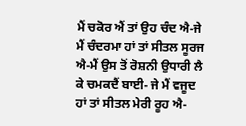ਮੈਂ ਚਕੋਰ ਐਂ ਤਾਂ ਉਹ ਚੰਦ ਐ-ਜੇ ਮੈਂ ਚੰਦਰਮਾ ਹਾਂ ਤਾਂ ਸੀਤਲ ਸੂਰਜ ਐ-ਮੈਂ ਉਸ ਤੋਂ ਰੋਸ਼ਨੀ ਉਧਾਰੀ ਲੈ ਕੇ ਚਮਕਦੈਂ ਬਾਈ- ਜੇ ਮੈਂ ਵਜੂਦ ਹਾਂ ਤਾਂ ਸੀਤਲ ਮੇਰੀ ਰੂਹ ਐ-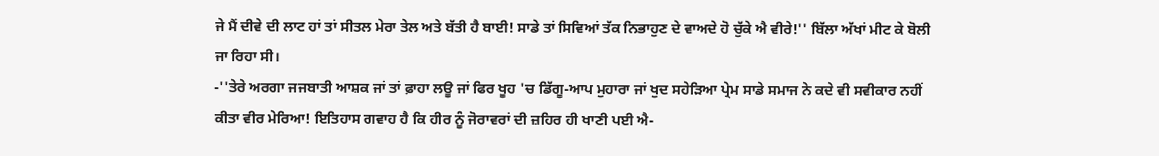ਜੇ ਮੈਂ ਦੀਵੇ ਦੀ ਲਾਟ ਹਾਂ ਤਾਂ ਸੀਤਲ ਮੇਰਾ ਤੇਲ ਅਤੇ ਬੱਤੀ ਹੈ ਬਾਈ! ਸਾਡੇ ਤਾਂ ਸਿਵਿਆਂ ਤੱਕ ਨਿਭਾਹੁਣ ਦੇ ਵਾਅਦੇ ਹੋ ਚੁੱਕੇ ਐ ਵੀਰੇ!'' ਬਿੱਲਾ ਅੱਖਾਂ ਮੀਟ ਕੇ ਬੋਲੀ ਜਾ ਰਿਹਾ ਸੀ।
-''ਤੇਰੇ ਅਰਗਾ ਜਜਬਾਤੀ ਆਸ਼ਕ ਜਾਂ ਤਾਂ ਫ਼ਾਹਾ ਲਊ ਜਾਂ ਫਿਰ ਖੂਹ 'ਚ ਡਿੱਗੂ-ਆਪ ਮੁਹਾਰਾ ਜਾਂ ਖੁਦ ਸਹੇੜਿਆ ਪ੍ਰੇਮ ਸਾਡੇ ਸਮਾਜ ਨੇ ਕਦੇ ਵੀ ਸਵੀਕਾਰ ਨਹੀਂ ਕੀਤਾ ਵੀਰ ਮੇਰਿਆ! ਇਤਿਹਾਸ ਗਵਾਹ ਹੈ ਕਿ ਹੀਰ ਨੂੰ ਜੋਰਾਵਰਾਂ ਦੀ ਜ਼ਹਿਰ ਹੀ ਖਾਣੀ ਪਈ ਐ-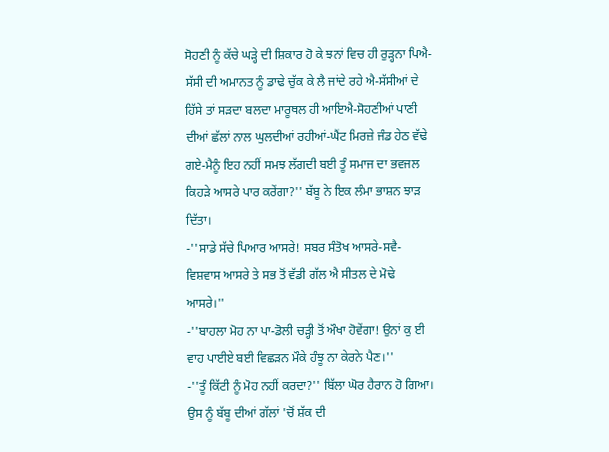ਸੋਹਣੀ ਨੂੰ ਕੱਚੇ ਘੜ੍ਹੇ ਦੀ ਸ਼ਿਕਾਰ ਹੋ ਕੇ ਝਨਾਂ ਵਿਚ ਹੀ ਰੁੜ੍ਹਨਾ ਪਿਐ-ਸੱਸੀ ਦੀ ਅਮਾਨਤ ਨੂੰ ਡਾਢੇ ਚੁੱਕ ਕੇ ਲੈ ਜਾਂਦੇ ਰਹੇ ਐ-ਸੱਸੀਆਂ ਦੇ ਹਿੱਸੇ ਤਾਂ ਸੜਦਾ ਬਲਦਾ ਮਾਰੂਥਲ ਹੀ ਆਇਐ-ਸੋਹਣੀਆਂ ਪਾਣੀ ਦੀਆਂ ਛੱਲਾਂ ਨਾਲ ਘੁਲਦੀਆਂ ਰਹੀਆਂ-ਘੈਂਟ ਮਿਰਜ਼ੇ ਜੰਡ ਹੇਠ ਵੱਢੇ ਗਏ-ਮੈਨੂੰ ਇਹ ਨਹੀਂ ਸਮਝ ਲੱਗਦੀ ਬਈ ਤੂੰ ਸਮਾਜ ਦਾ ਭਵਜਲ ਕਿਹੜੇ ਆਸਰੇ ਪਾਰ ਕਰੇਂਗਾ?'' ਬੱਬੂ ਨੇ ਇਕ ਲੰਮਾ ਭਾਸ਼ਨ ਝਾੜ ਦਿੱਤਾ।
-''ਸਾਡੇ ਸੱਚੇ ਪਿਆਰ ਆਸਰੇ! ਸਬਰ ਸੰਤੋਖ ਆਸਰੇ-ਸਵੈ-ਵਿਸ਼ਵਾਸ ਆਸਰੇ ਤੇ ਸਭ ਤੋਂ ਵੱਡੀ ਗੱਲ ਐ ਸੀਤਲ ਦੇ ਮੋਢੇ ਆਸਰੇ।''
-''ਬਾਹਲਾ ਮੋਹ ਨਾ ਪਾ-ਡੋਲੀ ਚੜ੍ਹੀ ਤੋਂ ਔਖਾ ਹੋਵੇਂਗਾ! ਉਨਾਂ ਕੁ ਈ ਵਾਹ ਪਾਈਏ ਬਈ ਵਿਛੜਨ ਮੌਕੇ ਹੰਝੂ ਨਾ ਕੇਰਨੇ ਪੈਣ।''
-''ਤੂੰ ਕਿੱਟੀ ਨੂੰ ਮੋਹ ਨਹੀਂ ਕਰਦਾ?'' ਬਿੱਲਾ ਘੋਰ ਹੈਰਾਨ ਹੋ ਗਿਆ। ਉਸ ਨੂੰ ਬੱਬੂ ਦੀਆਂ ਗੱਲਾਂ 'ਚੋਂ ਸ਼ੱਕ ਦੀ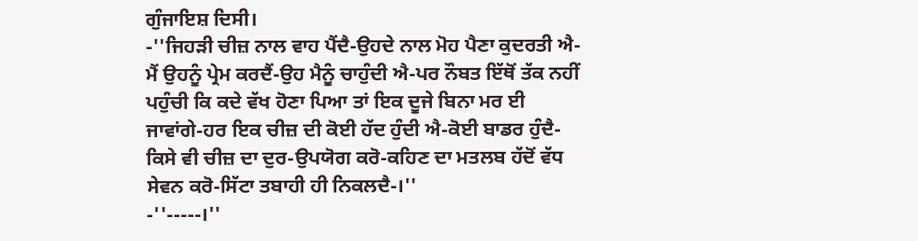ਗੁੰਜਾਇਸ਼ ਦਿਸੀ।
-''ਜਿਹੜੀ ਚੀਜ਼ ਨਾਲ ਵਾਹ ਪੈਂਦੈ-ਉਹਦੇ ਨਾਲ ਮੋਹ ਪੈਣਾ ਕੁਦਰਤੀ ਐ-ਮੈਂ ਉਹਨੂੰ ਪ੍ਰੇਮ ਕਰਦੈਂ-ਉਹ ਮੈਨੂੰ ਚਾਹੁੰਦੀ ਐ-ਪਰ ਨੌਬਤ ਇੱਥੋਂ ਤੱਕ ਨਹੀਂ ਪਹੁੰਚੀ ਕਿ ਕਦੇ ਵੱਖ ਹੋਣਾ ਪਿਆ ਤਾਂ ਇਕ ਦੂਜੇ ਬਿਨਾ ਮਰ ਈ ਜਾਵਾਂਗੇ-ਹਰ ਇਕ ਚੀਜ਼ ਦੀ ਕੋਈ ਹੱਦ ਹੁੰਦੀ ਐ-ਕੋਈ ਬਾਡਰ ਹੁੰਦੈ-ਕਿਸੇ ਵੀ ਚੀਜ਼ ਦਾ ਦੁਰ-ਉਪਯੋਗ ਕਰੋ-ਕਹਿਣ ਦਾ ਮਤਲਬ ਹੱਦੋਂ ਵੱਧ ਸੇਵਨ ਕਰੋ-ਸਿੱਟਾ ਤਬਾਹੀ ਹੀ ਨਿਕਲਦੈ-।''
-''-----।''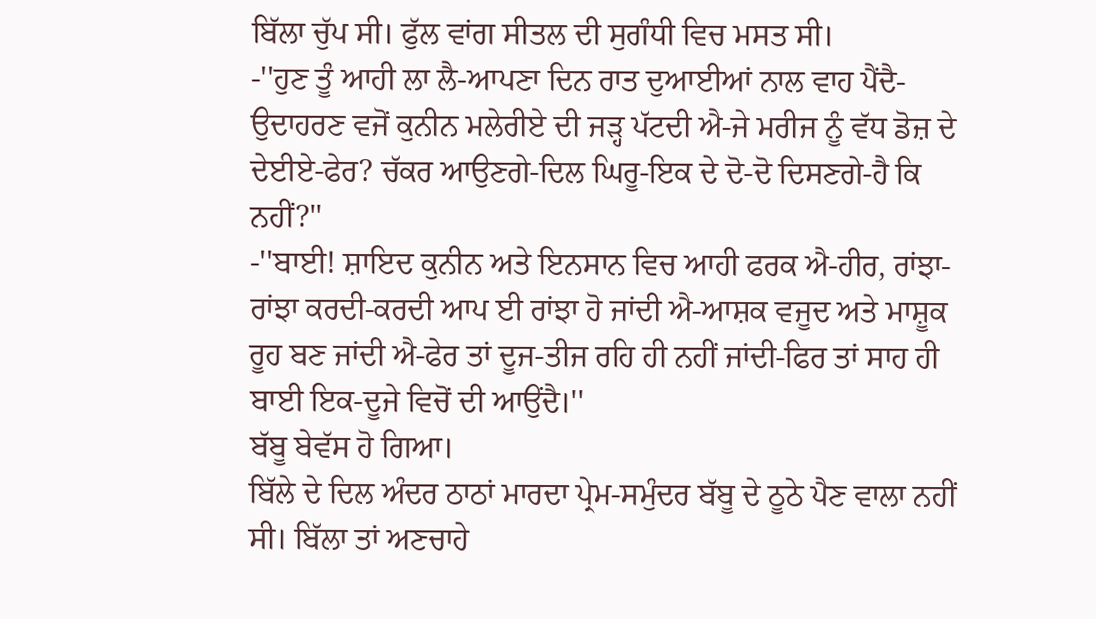ਬਿੱਲਾ ਚੁੱਪ ਸੀ। ਫੁੱਲ ਵਾਂਗ ਸੀਤਲ ਦੀ ਸੁਗੰਧੀ ਵਿਚ ਮਸਤ ਸੀ।
-''ਹੁਣ ਤੂੰ ਆਹੀ ਲਾ ਲੈ-ਆਪਣਾ ਦਿਨ ਰਾਤ ਦੁਆਈਆਂ ਨਾਲ ਵਾਹ ਪੈਂਦੈ-ਉਦਾਹਰਣ ਵਜੋਂ ਕੁਨੀਨ ਮਲੇਰੀਏ ਦੀ ਜੜ੍ਹ ਪੱਟਦੀ ਐ-ਜੇ ਮਰੀਜ ਨੂੰ ਵੱਧ ਡੋਜ਼ ਦੇ ਦੇਈਏ-ਫੇਰ? ਚੱਕਰ ਆਉਣਗੇ-ਦਿਲ ਘਿਰੂ-ਇਕ ਦੇ ਦੋ-ਦੋ ਦਿਸਣਗੇ-ਹੈ ਕਿ ਨਹੀਂ?''
-''ਬਾਈ! ਸ਼ਾਇਦ ਕੁਨੀਨ ਅਤੇ ਇਨਸਾਨ ਵਿਚ ਆਹੀ ਫਰਕ ਐ-ਹੀਰ, ਰਾਂਝਾ-ਰਾਂਝਾ ਕਰਦੀ-ਕਰਦੀ ਆਪ ਈ ਰਾਂਝਾ ਹੋ ਜਾਂਦੀ ਐ-ਆਸ਼ਕ ਵਜੂਦ ਅਤੇ ਮਾਸ਼ੂਕ ਰੂਹ ਬਣ ਜਾਂਦੀ ਐ-ਫੇਰ ਤਾਂ ਦੂਜ-ਤੀਜ ਰਹਿ ਹੀ ਨਹੀਂ ਜਾਂਦੀ-ਫਿਰ ਤਾਂ ਸਾਹ ਹੀ ਬਾਈ ਇਕ-ਦੂਜੇ ਵਿਚੋਂ ਦੀ ਆਉਂਦੈ।''
ਬੱਬੂ ਬੇਵੱਸ ਹੋ ਗਿਆ।
ਬਿੱਲੇ ਦੇ ਦਿਲ ਅੰਦਰ ਠਾਠਾਂ ਮਾਰਦਾ ਪ੍ਰੇਮ-ਸਮੁੰਦਰ ਬੱਬੂ ਦੇ ਠੂਠੇ ਪੈਣ ਵਾਲਾ ਨਹੀਂ ਸੀ। ਬਿੱਲਾ ਤਾਂ ਅਣਚਾਹੇ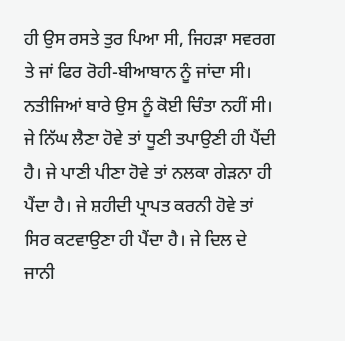ਹੀ ਉਸ ਰਸਤੇ ਤੁਰ ਪਿਆ ਸੀ, ਜਿਹੜਾ ਸਵਰਗ ਤੇ ਜਾਂ ਫਿਰ ਰੋਹੀ-ਬੀਆਬਾਨ ਨੂੰ ਜਾਂਦਾ ਸੀ। ਨਤੀਜਿਆਂ ਬਾਰੇ ਉਸ ਨੂੰ ਕੋਈ ਚਿੰਤਾ ਨਹੀਂ ਸੀ। ਜੇ ਨਿੱਘ ਲੈਣਾ ਹੋਵੇ ਤਾਂ ਧੂਣੀ ਤਪਾਉਣੀ ਹੀ ਪੈਂਦੀ ਹੈ। ਜੇ ਪਾਣੀ ਪੀਣਾ ਹੋਵੇ ਤਾਂ ਨਲਕਾ ਗੇੜਨਾ ਹੀ ਪੈਂਦਾ ਹੈ। ਜੇ ਸ਼ਹੀਦੀ ਪ੍ਰਾਪਤ ਕਰਨੀ ਹੋਵੇ ਤਾਂ ਸਿਰ ਕਟਵਾਉਣਾ ਹੀ ਪੈਂਦਾ ਹੈ। ਜੇ ਦਿਲ ਦੇ ਜਾਨੀ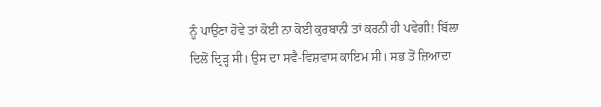ਨੂੰ ਪਾਉਣਾ ਹੋਵੇ ਤਾਂ ਕੋਈ ਨਾ ਕੋਈ ਕੁਰਬਾਨੀ ਤਾਂ ਕਰਨੀ ਹੀ ਪਵੇਗੀ! ਬਿੱਲਾ ਦਿਲੋਂ ਦ੍ਰਿੜ੍ਹ ਸੀ। ਉਸ ਦਾ ਸਵੈ-ਵਿਸ਼ਵਾਸ ਕਾਇਮ ਸੀ। ਸਭ ਤੋਂ ਜ਼ਿਆਦਾ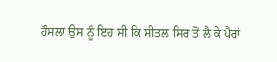ਹੌਸਲਾ ਉਸ ਨੂੰ ਇਹ ਸੀ ਕਿ ਸੀਤਲ ਸਿਰ ਤੋਂ ਲੈ ਕੇ ਪੈਰਾਂ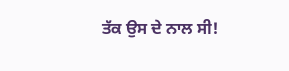ਤੱਕ ਉਸ ਦੇ ਨਾਲ ਸੀ!